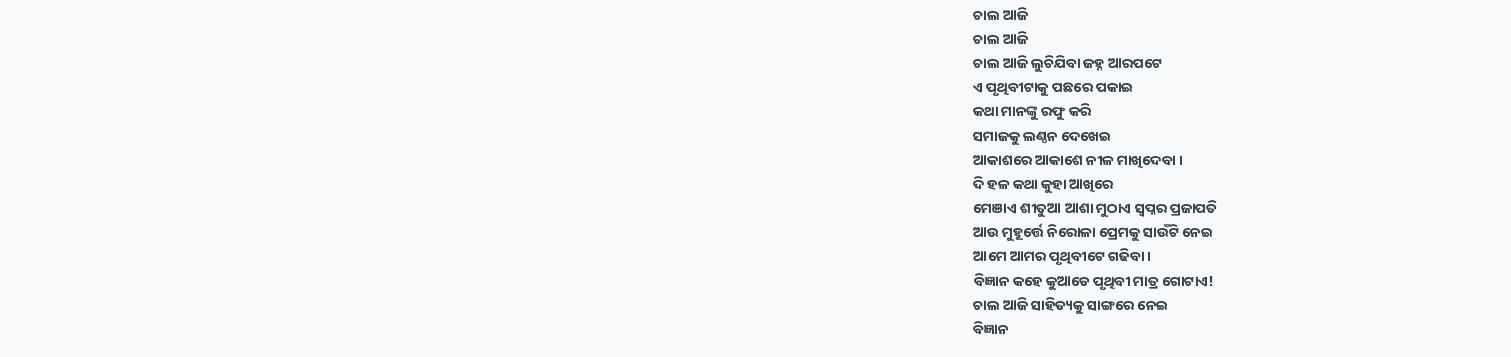ଚାଲ ଆଜି
ଚାଲ ଆଜି
ଚାଲ ଆଜି ଲୁଚିଯିବା ଜହ୍ନ ଆରପଟେ
ଏ ପୃଥିବୀଟାକୁ ପଛରେ ପକାଇ
କଥା ମାନଙ୍କୁ ରଫୁ କରି
ସମାଜକୁ ଲଣ୍ଠନ ଦେଖେଇ
ଆକାଶରେ ଆକାଶେ ନୀଳ ମାଖିଦେବା ।
ଦି ହଳ କଥା କୁହା ଆଖିରେ
ମେଞାଏ ଶୀତୁଆ ଆଶା ମୁଠାଏ ସ୍ୱପ୍ନର ପ୍ରଜାପତି
ଆଉ ମୁହୂର୍ତ୍ତେ ନିରୋଳା ପ୍ରେମକୁ ସାଉଁଟି ନେଇ
ଆମେ ଆମର ପୃଥିବୀଟେ ଗଢିବା।
ବିଜ୍ଞାନ କହେ କୁଆଡେ ପୃଥିବୀ ମାତ୍ର ଗୋଟାଏ!
ଚାଲ ଆଜି ସାହିତ୍ୟକୁ ସାଙ୍ଗରେ ନେଇ
ବିଜ୍ଞାନ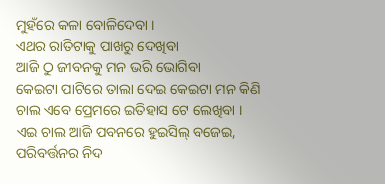ମୁହଁରେ କଳା ବୋଳିଦେବା ।
ଏଥର ରାତିଟାକୁ ପାଖରୁ ଦେଖିବା
ଆଜି ଠୁ ଜୀବନକୁ ମନ ଭରି ଭୋଗିବା
କେଇଟା ପାଟିରେ ତାଲା ଦେଇ କେଇଟା ମନ କିଣି
ଚାଲ ଏବେ ପ୍ରେମରେ ଇତିହାସ ଟେ ଲେଖିବା ।
ଏଇ ଚାଲ ଆଜି ପବନରେ ହୁଇସିଲ୍ ବଜେଇ,
ପରିବର୍ତ୍ତନର ନିଦ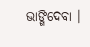ଭାଙ୍ଗିଦେବା ।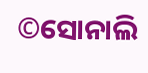©ସୋନାଲି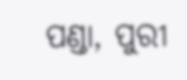ପଣ୍ଡା, ପୁରୀ